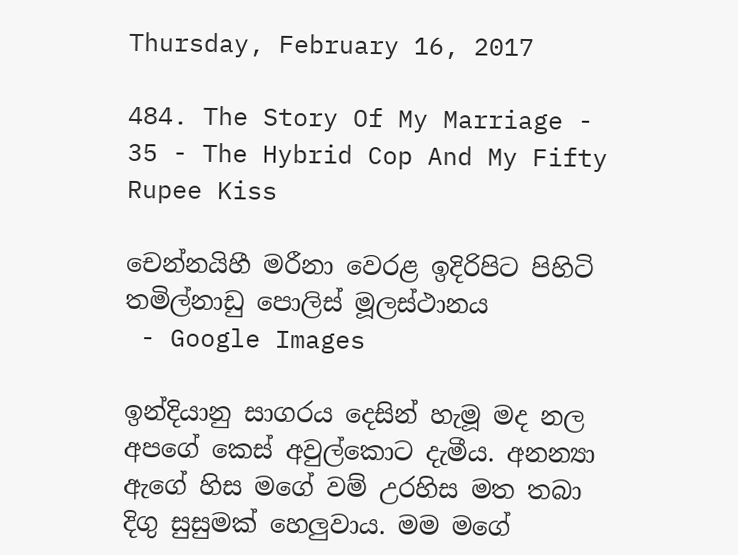Thursday, February 16, 2017

484. The Story Of My Marriage - 35 - The Hybrid Cop And My Fifty Rupee Kiss

චෙන්නයිහී මරීනා වෙරළ ඉදිරිපිට පිහිටි
තමිල්නාඩු පොලිස් මූලස්ථානය
 - Google Images

ඉන්දියානු සාගරය දෙසින් හැමූ මද නල අපගේ කෙස් අවුල්කොට දැමීය. අනන්‍යා ඇගේ හිස මගේ වම් උරහිස මත තබා දිගු සුසුමක් හෙලුවාය. මම මගේ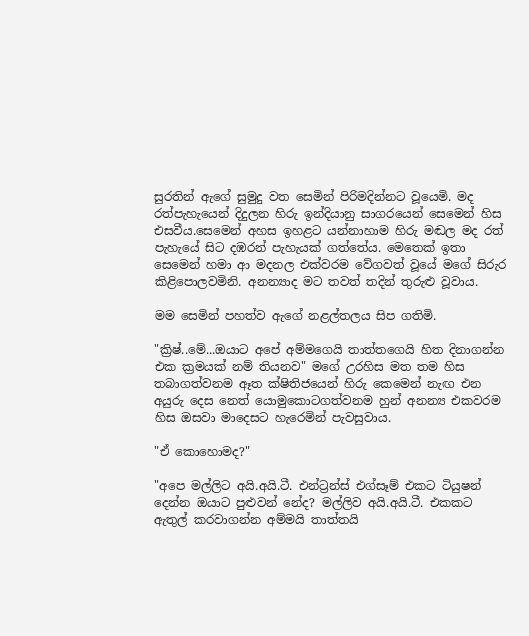සුරතින් ඇගේ සුමුදු වත සෙමින් පිරිමදින්නට වූයෙමි. මද රත්පැහැයෙන් දිදුලන හිරු ඉන්දියානු සාගරයෙන් සෙමෙන් හිස එසවීය.සෙමෙන් අහස ඉහළට යන්නාහාම හිරු මඬල මද රත් පැහැයේ සිට දඹරන් පැහැයක් ගත්තේය. මෙතෙක් ඉතා සෙමෙන් හමා ආ මදනල එක්වරම වේගවත් වූයේ මගේ සිරුර කිළිපොලවමිනි. අනන්‍යාද මට තවත් තදින් තුරුළු වූවාය.

මම සෙමින් පහත්ව ඇගේ නළල්තලය සිප ගතිමි.

"ක්‍රිෂ්..මේ...ඔයාට අපේ අම්මගෙයි තාත්තගෙයි හිත දිනාගන්න එක ක්‍රමයක් නම් තියනව" මගේ උරහිස මත තම හිස තබාගත්වනම ඈත ක්ෂිතිජයෙන් හිරු කෙමෙන් නැඟ එන අයුරු දෙස නෙත් යොමුකොටගත්වනම හුන් අනන්‍ය එකවරම හිස ඔසවා මාදෙසට හැරෙමින් පැවසුවාය.

"ඒ කොහොමද?"

"අපෙ මල්ලිට අයි.අයි.ටී. එන්ට්‍රන්ස් එග්සෑම් එකට ටියුෂන් දෙන්න ඔයාට පුළුවන් නේද? මල්ලිව අයි.අයි.ටී. එකකට ඇතුල් කරවාගන්න අම්මයි තාත්තයි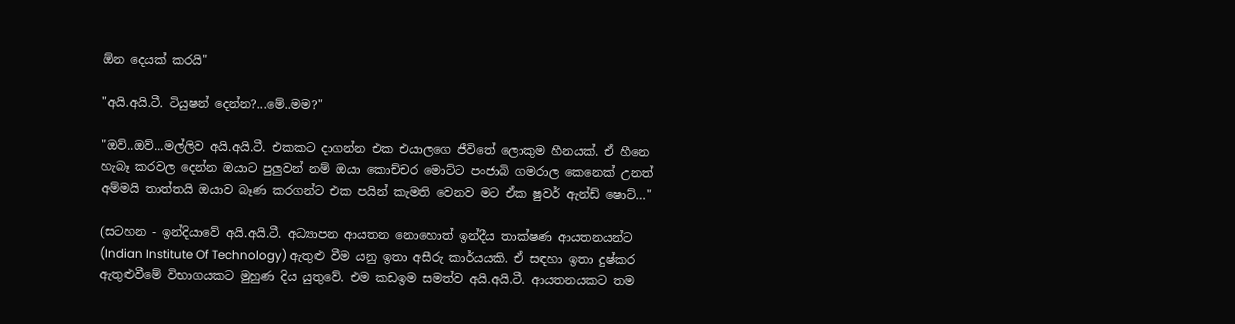ඕන දෙයක් කරයි"

"අයි.අයි.ටී. ටියුෂන් දෙන්න?...මේ..මම?"

"ඔව්..ඔව්...මල්ලිව අයි.අයි.ටී. එකකට දාගන්න එක එයාලගෙ ජීවිතේ ලොකුම හීනයක්. ඒ හීනෙ හැබෑ කරවල දෙන්න ඔයාට පුලුවන් නම් ඔයා කොච්චර මොට්ට පංජාබි ගමරාල කෙනෙක් උනත් අම්මයි තාත්තයි ඔයාව බෑණ කරගන්ට එක පයින් කැමති වෙනව මට ඒක ෂුවර් ඇන්ඩ් ෂොට්…"

(සටහන - ඉන්දියාවේ අයි.අයි.ටී. අධ්‍යාපන ආයතන නොහොත් ඉන්දීය තාක්ෂණ ආයතනයන්ට (Indian Institute Of Technology) ඇතුළු වීම යනු ඉතා අසීරු කාර්යයකි. ඒ සඳහා ඉතා දුෂ්කර ඇතුළුවීමේ විභාගයකට මුහුණ දිය යුතුවේ. එම කඩඉම සමත්ව අයි.අයි.ටී. ආයතනයකට තම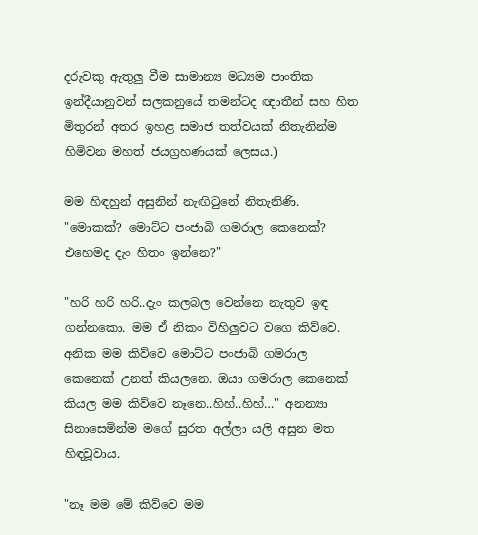දරුවකු ඇතුලු වීම සාමාන්‍ය මධ්‍යම පාංතික ඉන්දීයානුවන් සලකනුයේ තමන්ටද ඥාතීන් සහ හිත මිතුරන් අතර ඉහළ සමාජ තත්වයක් නිතැනින්ම හිමිවන මහත් ජයග්‍රහණයක් ලෙසය.)

මම හිඳහුන් අසුනින් නැඟිටුනේ නිතැනිණි. "මොකක්? මොට්ට පංජාබි ගමරාල කෙනෙක්? එහෙමද දැං හිතං ඉන්නෙ?"

"හරි හරි හරි..දැං කලබල වෙන්නෙ නැතුව ඉඳ ගන්නකො. මම ඒ නිකං විහිලුවට වගෙ කිව්වෙ. අනික මම කිව්වෙ මොට්ට පංජාබි ගමරාල කෙනෙක් උනත් කියලනෙ. ඔයා ගමරාල කෙනෙක් කියල මම කිව්වෙ නෑනෙ..හිහ්..හිහ්…" අනන්‍යා සිනාසෙමින්ම මගේ සුරත අල්ලා යලි අසුන මත හිඳවූවාය.

"නෑ මම මේ කිව්වෙ මම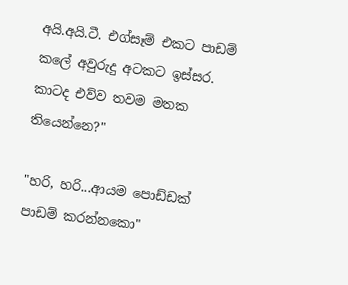අයි.අයි.ටී. එග්සෑම් එකට පාඩම් කලේ අවුරුදු අටකට ඉස්සර. කාටද එව්ව තවම මතක තියෙන්නෙ?"

"හරි, හරි...ආයම පොඩ්ඩක් පාඩම් කරන්නකො"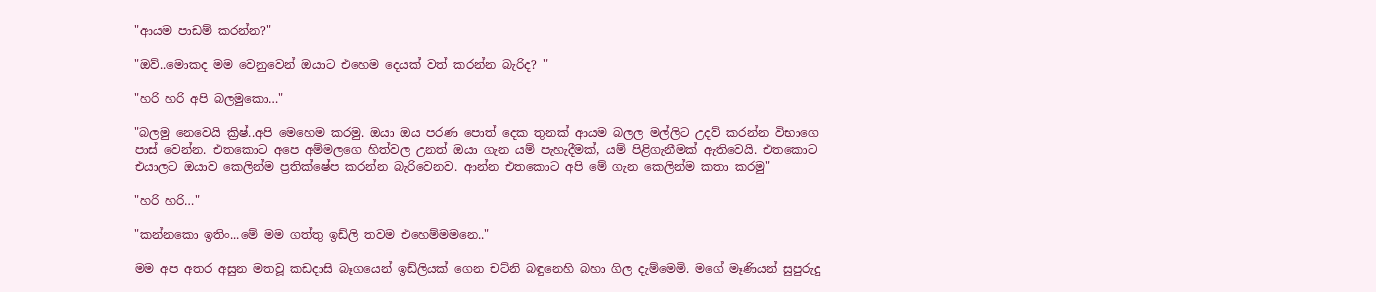"ආයම පාඩම් කරන්න?"

"ඔව්..මොකද මම වෙනුවෙන් ඔයාට එහෙම දෙයක් වත් කරන්න බැරිද? "

"හරි හරි අපි බලමුකො…"

"බලමු නෙවෙයි ක්‍රිෂ්..අපි මෙහෙම කරමු. ඔයා ඔය පරණ පොත් දෙක තුනක් ආයම බලල මල්ලිට උදව් කරන්න විභාගෙ පාස් වෙන්න. එතකොට අපෙ අම්මලගෙ හිත්වල උනත් ඔයා ගැන යම් පැහැදීමක්, යම් පිළිගැනීමක් ඇතිවෙයි. එතකොට එයාලට ඔයාව කෙලින්ම ප්‍රතික්ෂේප කරන්න බැරිවෙනව. ආන්න එතකොට අපි මේ ගැන කෙලින්ම කතා කරමු"

"හරි හරි…"

"කන්නකො ඉතිං...මේ මම ගත්තු ඉඩ්ලි තවම එහෙම්මමනෙ.."

මම අප අතර අසුන මතවූ කඩදාසි බෑගයෙන් ඉඩ්ලියක් ගෙන චට්නි බඳුනෙහි බහා ගිල දැම්මෙමි. මගේ මෑණියන් සුපුරුදු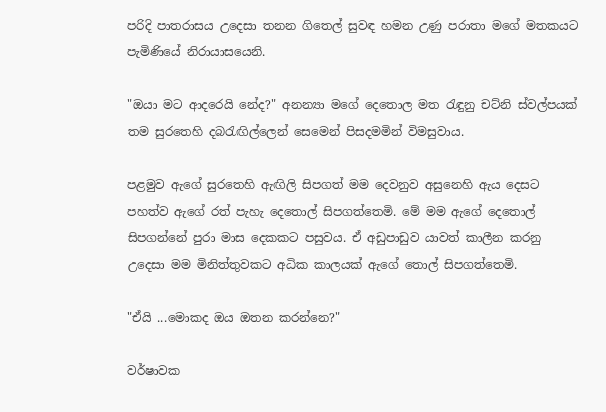පරිදි පාතරාසය උදෙසා තනන ගිතෙල් සුවඳ හමන උණු පරාතා මගේ මතකයට පැමිණියේ නිරායාසයෙනි.

"ඔයා මට ආදරෙයි නේද?" අනන්‍යා මගේ දෙතොල මත රැඳුනු චට්නි ස්වල්පයක් තම සුරතෙහි දබරැඟිල්ලෙන් සෙමෙන් පිසදමමින් විමසුවාය.

පළමුව ඇගේ සුරතෙහි ඇඟිලි සිපගත් මම දෙවනුව අසුනෙහි ඇය දෙසට පහත්ව ඇගේ රත් පැහැ දෙතොල් සිපගත්තෙමි. මේ මම ඇගේ දෙතොල් සිපගන්නේ පුරා මාස දෙකකට පසුවය. ඒ අඩුපාඩුව යාවත් කාලීන කරනු උදෙසා මම මිනිත්තුවකට අධික කාලයක් ඇගේ තොල් සිපගත්තෙමි.

"ඒයි ...මොකද ඔය ඔතන කරන්නෙ?"

වර්ෂාවක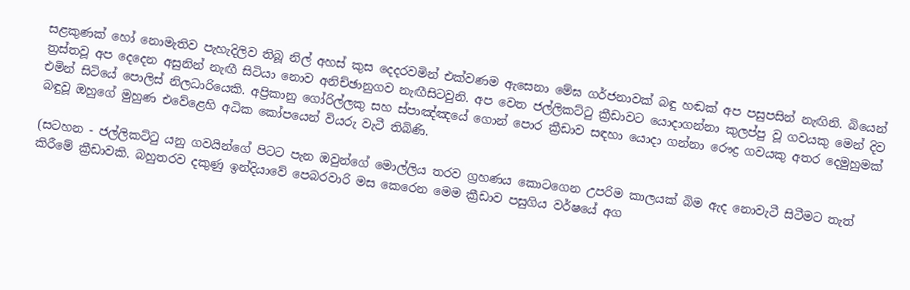සළකුණක් හෝ නොමැතිව පැහැදිලිව තිබූ නිල් අහස් කුස දෙදරවමින් එක්වණම ඇසෙනා මේඝ ගර්ජනාවක් බඳු හඬක් අප පසුපසින් නැඟිනි. බියෙන් ත්‍රස්තවූ අප දෙදෙන අසුනින් නැඟී සිටියා නොව අනිච්ඡානුගව නැඟීසිටවුනි. අප වෙත ජල්ලිකට්ටු ක්‍රීඩාවට යොදාගන්නා කුලප්පු වූ ගවයකු මෙන් දිව එමින් සිටියේ පොලිස් නිලධාරියෙකි. අප්‍රිකානු ගෝරිල්ලකු සහ ස්පාඤ්ඤයේ ගොන් පොර ක්‍රීඩාව සඳහා යොදා ගන්නා රෞද්‍ර ගවයකු අතර දෙමුහුමක් බඳුවූ ඔහුගේ මුහුණ එවේළෙහි අධික කෝපයෙන් වියරු වැටී තිබිණි.

(සටහන - ජල්ලිකට්ටු යනු ගවයින්ගේ පිටට පැන ඔවුන්ගේ මොල්ලිය තරව ග්‍රහණය කොටගෙන උපරිම කාලයක් බිම ඇද නොවැටී සිටීමට තැත් කිරීමේ ක්‍රීඩාවකි. බහුතරව දකුණු ඉන්දියාවේ පෙබරවාරි මස කෙරෙන මෙම ක්‍රීඩාව පසුගිය වර්ෂයේ අග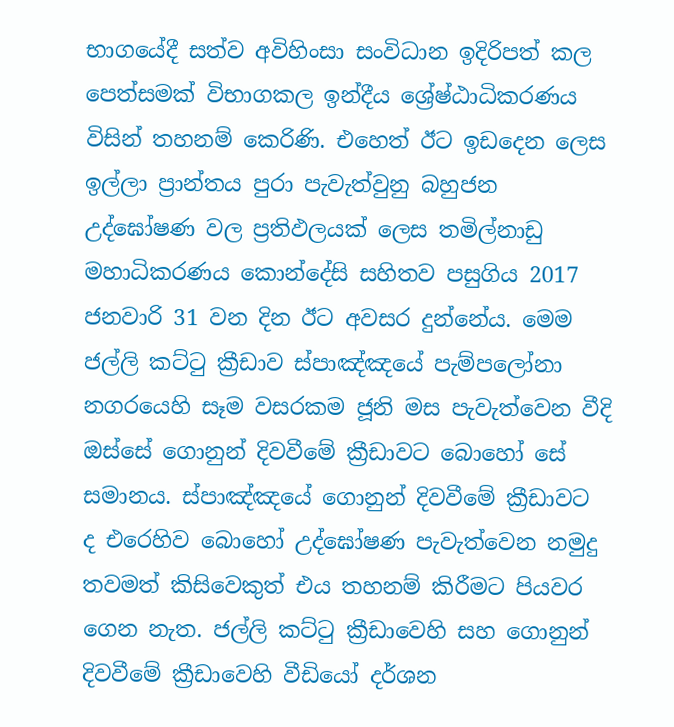භාගයේදී සත්ව අවිහිංසා සංවිධාන ඉදිරිපත් කල පෙත්සමක් විභාගකල ඉන්දීය ශ්‍රේෂ්ඨාධිකරණය විසින් තහනම් කෙරිණි. එහෙත් ඊට ඉඩදෙන ලෙස ඉල්ලා ප්‍රාන්තය පුරා පැවැත්වුනු බහුජන උද්ඝෝෂණ වල ප්‍රතිඵලයක් ලෙස තමිල්නාඩු මහාධිකරණය කොන්දේසි සහිතව පසුගිය 2017 ජනවාරි 31 වන දින ඊට අවසර දුන්නේය. මෙම ජල්ලි කට්ටු ක්‍රීඩාව ස්පාඤ්ඤයේ පැම්පලෝනා නගරයෙහි සෑම වසරකම ජූනි මස පැවැත්වෙන වීදි ඔස්සේ ගොනුන් දිවවීමේ ක්‍රීඩාවට බොහෝ සේ සමානය. ස්පාඤ්ඤයේ ගොනුන් දිවවීමේ ක්‍රීඩාවට ද එරෙහිව බොහෝ උද්ඝෝෂණ පැවැත්වෙන නමුදු තවමත් කිසිවෙකුත් එය තහනම් කිරීමට පියවර ගෙන නැත. ජල්ලි කට්ටු ක්‍රීඩාවෙහි සහ ගොනුන් දිවවීමේ ක්‍රීඩාවෙහි වීඩියෝ දර්ශන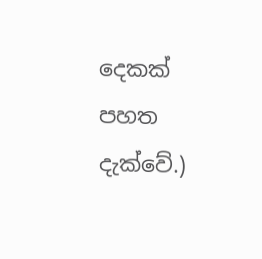දෙකක් පහත දැක්වේ.)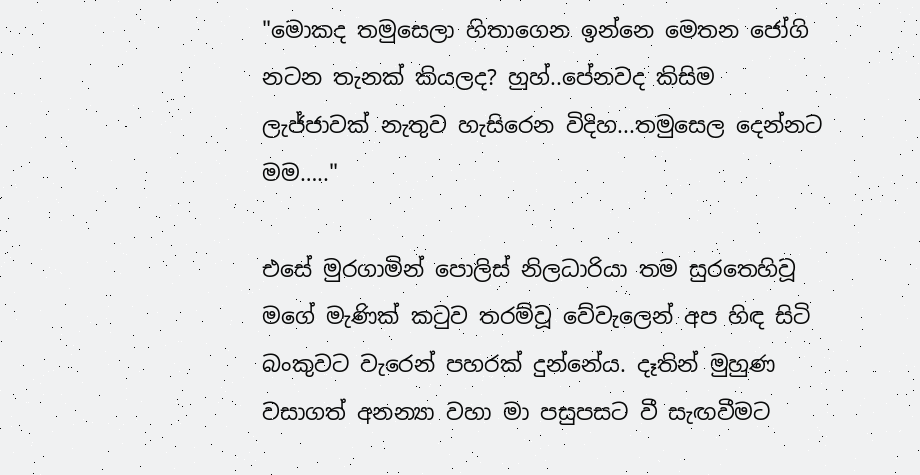"මොකද තමුසෙලා හිතාගෙන ඉන්නෙ මෙතන ජෝගි නටන තැනක් කියලද? හුහ්..පේනවද කිසිම ලැජ්ජාවක් නැතුව හැසිරෙන විදිහ...තමුසෙල දෙන්නට මම….."

එසේ මුරගාමින් පොලිස් නිලධාරියා තම සුරතෙහිවූ මගේ මැණික් කටුව තරම්වූ වේවැලෙන් අප හිඳ සිටි බංකුවට වැරෙන් පහරක් දුන්නේය. දෑතින් මුහුණ වසාගත් අනන්‍යා වහා මා පසුපසට වී සැඟවීමට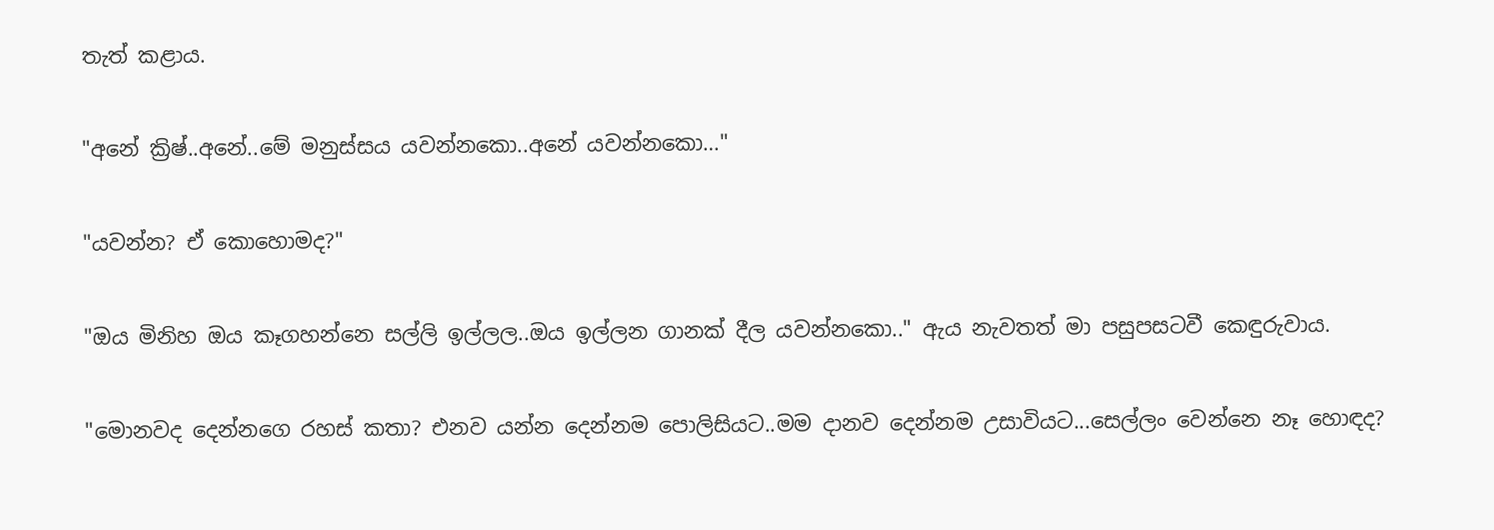තැත් කළාය.

"අනේ ක්‍රිෂ්..අනේ..මේ මනුස්සය යවන්නකො..අනේ යවන්නකො…"

"යවන්න? ඒ කොහොමද?"

"ඔය මිනිහ ඔය කෑගහන්නෙ සල්ලි ඉල්ලල..ඔය ඉල්ලන ගානක් දීල යවන්නකො.." ඇය නැවතත් මා පසුපසටවී කෙඳුරුවාය.

"මොනවද දෙන්නගෙ රහස් කතා? එනව යන්න දෙන්නම පොලිසියට..මම දානව දෙන්නම උසාවියට...සෙල්ලං වෙන්නෙ නෑ හොඳද?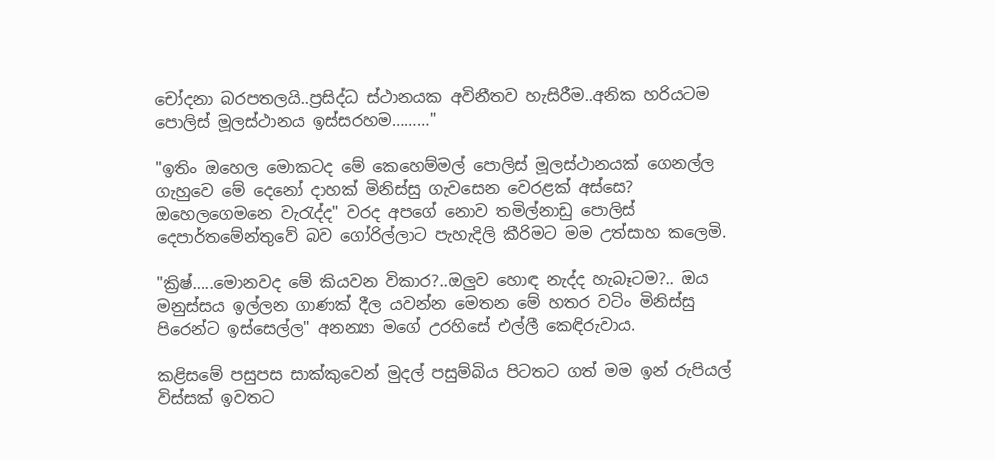චෝදනා බරපතලයි..ප්‍රසිද්ධ ස්ථානයක අවිනීතව හැසිරීම..අනික හරියටම පොලිස් මූලස්ථානය ඉස්සරහම………"

"ඉතිං ඔහෙල මොකටද මේ කෙහෙම්මල් පොලිස් මූලස්ථානයක් ගෙනල්ල ගැහුවෙ මේ දෙනෝ දාහක් මිනිස්සු ගැවසෙන වෙරළක් අස්සෙ? ඔහෙලගෙමනෙ වැරැද්ද" වරද අපගේ නොව තමිල්නාඩු පොලිස් දෙපාර්තමේන්තුවේ බව ගෝරිල්ලාට පැහැදිලි කීරිමට මම උත්සාහ කලෙමි.

"ක්‍රිෂ්…..මොනවද මේ කියවන විකාර?..ඔලුව හොඳ නැද්ද හැබෑටම?.. ඔය මනුස්සය ඉල්ලන ගාණක් දීල යවන්න මෙතන මේ හතර වටිං මිනිස්සු පිරෙන්ට ඉස්සෙල්ල" අනන්‍යා මගේ උරහිසේ එල්ලී කෙඳිරුවාය.

කළිසමේ පසුපස සාක්කුවෙන් මුදල් පසුම්බිය පිටතට ගත් මම ඉන් රුපියල් විස්සක් ඉවතට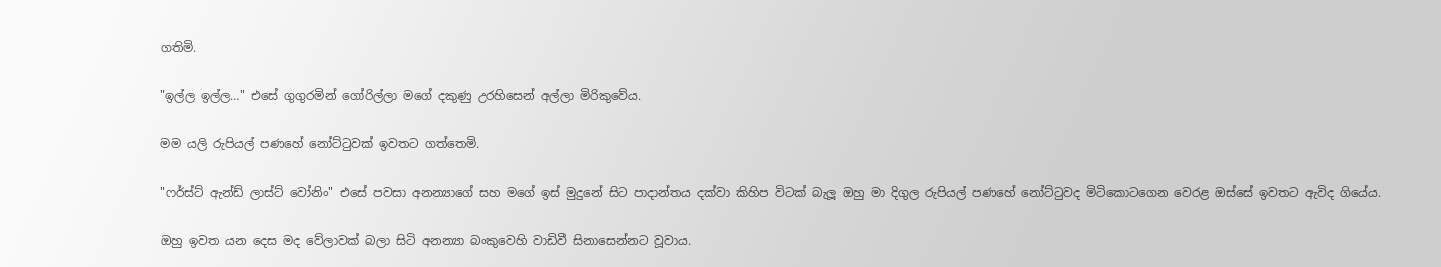ගතිමි.

"ඉල්ල ඉල්ල…" එසේ ගුගුරමින් ගෝරිල්ලා මගේ දකුණු උරහිසෙන් අල්ලා මිරිකුවේය.

මම යලි රුපියල් පණහේ නෝට්ටුවක් ඉවතට ගත්තෙමි.

"ෆර්ස්ට් ඇන්ඩ් ලාස්ට් වෝනිං" එසේ පවසා අනන්‍යාගේ සහ මගේ ඉස් මුදුනේ සිට පාදාන්තය දක්වා කිහිප විටක් බැලූ ඔහු මා දිගුල රුපියල් පණහේ නෝට්ටුවද මිටිකොටගෙන වෙරළ ඔස්සේ ඉවතට ඇවිද ගියේය.

ඔහු ඉවත යන දෙස මද වේලාවක් බලා සිටි අනන්‍යා බංකුවෙහි වාඩිවී සිනාසෙන්නට වූවාය.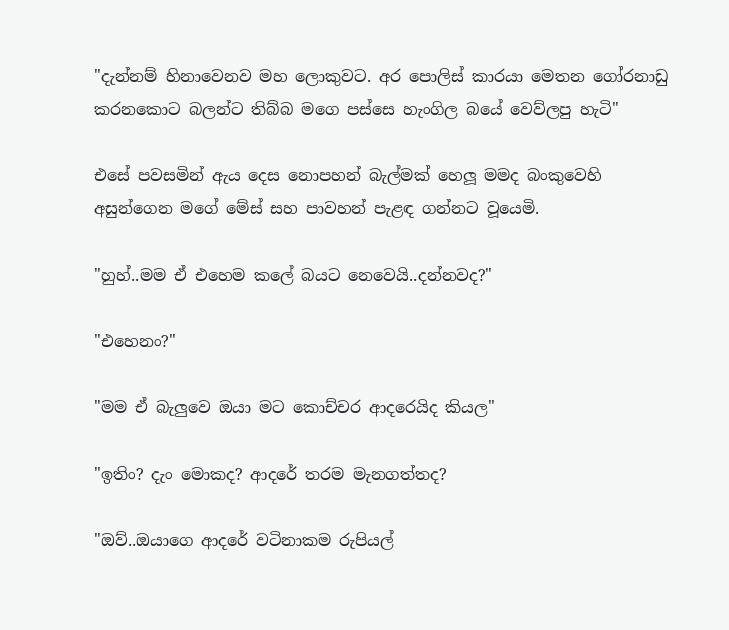"දැන්නම් හිනාවෙනව මහ ලොකුවට. අර පොලිස් කාරයා මෙතන ගෝරනාඩු කරනකොට බලන්ට තිබ්බ මගෙ පස්සෙ හැංගිල බයේ වෙව්ලපු හැටි"

එසේ පවසමින් ඇය දෙස නොපහන් බැල්මක් හෙලූ මමද බංකුවෙහි අසුන්ගෙන මගේ මේස් සහ පාවහන් පැළඳ ගන්නට වූයෙමි.

"හුහ්..මම ඒ එහෙම කලේ බයට නෙවෙයි..දන්නවද?"

"එහෙනං?"

"මම ඒ බැලුවෙ ඔයා මට කොච්චර ආදරෙයිද කියල"

"ඉතිං? දැං මොකද? ආදරේ තරම මැනගත්තද?

"ඔව්..ඔයාගෙ ආදරේ වටිනාකම රුපියල්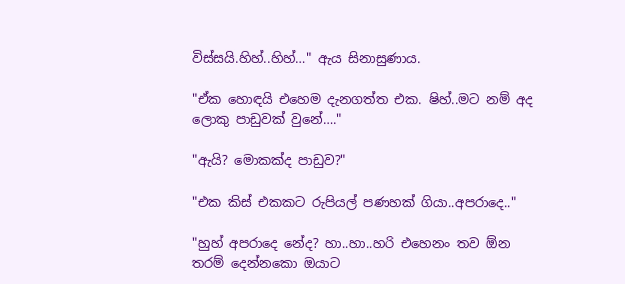විස්සයි.හිහ්..හිහ්…" ඇය සිනාසුණාය.

"ඒක හොඳයි එහෙම දැනගත්ත එක. ෂිහ්..මට නම් අද ලොකු පාඩුවක් වුනේ…."

"ඇයි? මොකක්ද පාඩුව?"

"එක කිස් එකකට රුපියල් පණහක් ගියා..අපරාදෙ.."

"හුහ් අපරාදෙ නේද? හා..හා..හරි එහෙනං තව ඕන තරම් දෙන්නකො ඔයාට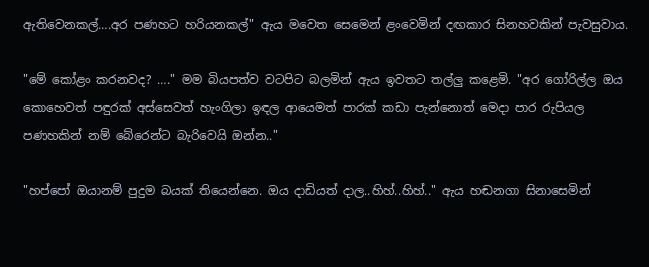ඇතිවෙනකල්….අර පණහට හරියනකල්" ඇය මවෙත සෙමෙන් ළංවෙමින් දඟකාර සිනහවකින් පැවසුවාය.

"මේ කෝළං කරනවද? …." මම බියපත්ව වටපිට බලමින් ඇය ඉවතට තල්ලු කළෙමි. "අර ගෝරිල්ල ඔය කොහෙවත් පඳුරක් අස්සෙවත් හැංගිලා ඉඳල ආයෙමත් පාරක් කඩා පැන්නොත් මෙදා පාර රුපියල පණහකින් නම් බේරෙන්ට බැරිවෙයි ඔන්න.."

"හප්පෝ ඔයානම් පුදුම බයක් තියෙන්නෙ. ඔය දාඩියත් දාල..හිහ්..හිහ්.." ඇය හඬනගා සිනාසෙමින්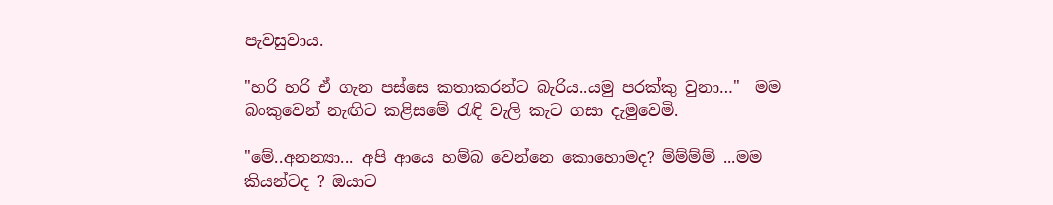පැවසුවාය.

"හරි හරි ඒ ගැන පස්සෙ කතාකරන්ට බැරිය..යමු පරක්කු වුනා…"  මම බංකුවෙන් නැඟිට කළිසමේ රැඳි වැලි කැට ගසා දැමුවෙමි.

"මේ..අනන්‍යා... අපි ආයෙ හම්බ වෙන්නෙ කොහොමද? ම්ම්ම්ම් ...මම කියන්ටද ? ඔයාට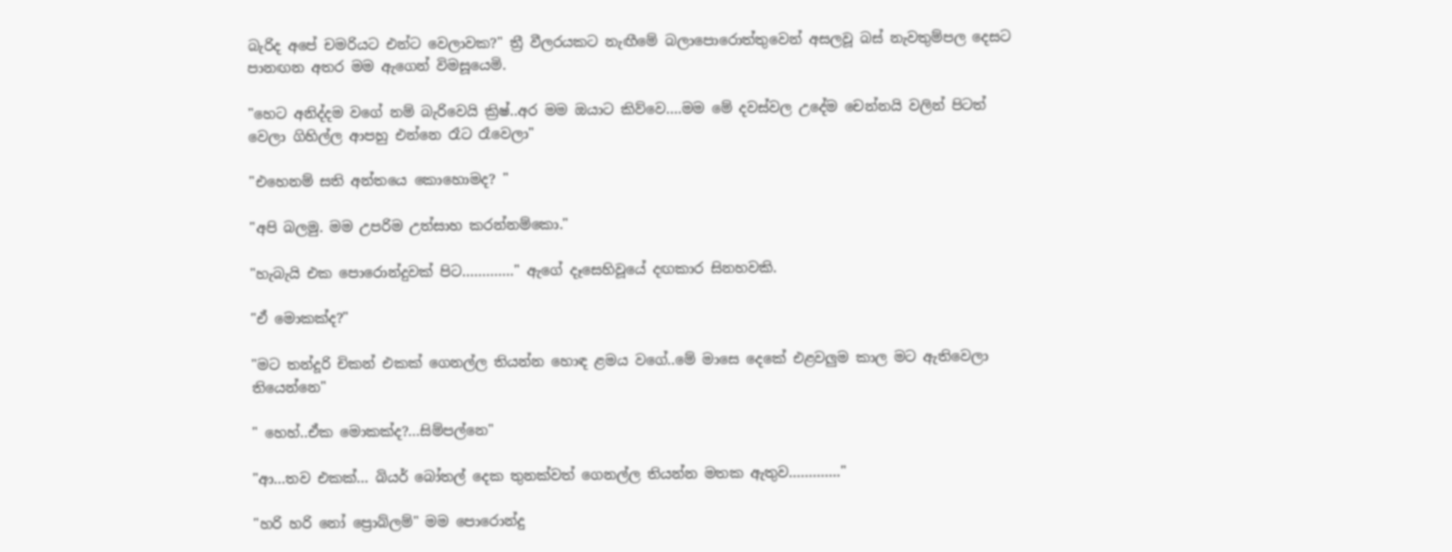බැරිද අපේ චමරියට එන්ට වෙලාවක?" ත්‍රී වීලරයකට නැඟීමේ බලාපොරොත්තුවෙන් අසලවූ බස් නැවතුම්පල දෙසට පානඟන අතර මම ඇගෙන් විමසූයෙමි.

"හෙට අනිද්දම වගේ නම් බැරිවෙයි ක්‍රිෂ්..අර මම ඔයාට කිව්වෙ….මම මේ දවස්වල උදේම චෙන්නයි වලින් පිටත් වෙලා ගිහිල්ල ආපහු එන්නෙ රෑට රෑවෙලා"

"එහෙනම් සති අන්තයෙ කොහොමද? "

"අපි බලමු. මම උපරිම උත්සාහ කරන්නම්කො."

"හැබැයි එක පොරොන්දුවක් පිට…………." ඇගේ දෑසෙහිවූයේ දඟකාර සිනහවකි.

"ඒ මොකක්ද?"

"මට තන්දූරි චිකන් එකක් ගෙනල්ල තියන්න හොඳ ළමය වගේ..මේ මාසෙ දෙකේ එළවලුම කාල මට ඇතිවෙලා තියෙන්නෙ"

" හෙහ්..ඒක මොකක්ද?...සිම්පල්නෙ"

"ආ...තව එකක්... බියර් බෝතල් දෙක තුනක්වත් ගෙනල්ල තියන්න මතක ඇතුව…………."

"හරි හරි නෝ ප්‍රොබ්ලම්" මම පොරොන්දු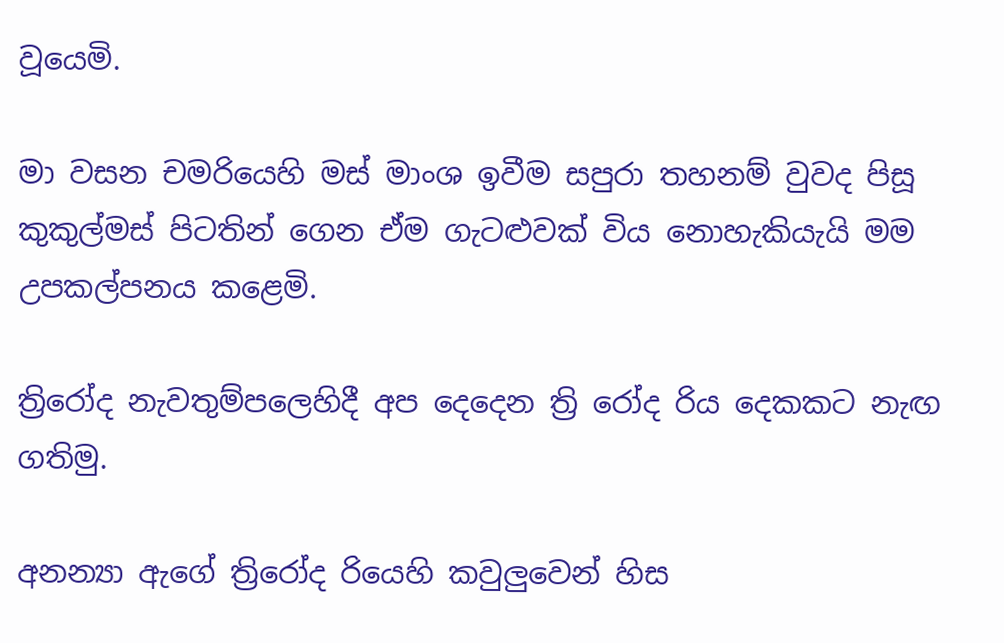වූයෙමි.

මා වසන චමරියෙහි මස් මාංශ ඉවීම සපුරා තහනම් වුවද පිසූ කුකුල්මස් පිටතින් ගෙන ඒම ගැටළුවක් විය නොහැකියැයි මම උපකල්පනය කළෙමි.

ත්‍රිරෝද නැවතුම්පලෙහිදී අප දෙදෙන ත්‍රි රෝද රිය දෙකකට නැඟ ගතිමු.

අනන්‍යා ඇගේ ත්‍රිරෝද රියෙහි කවුලුවෙන් හිස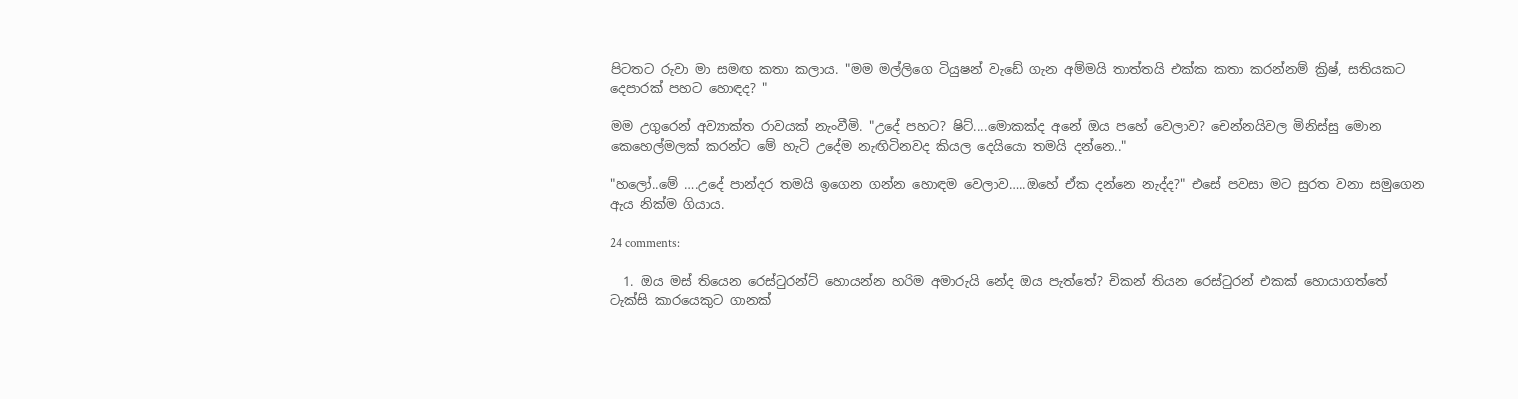පිටතට රුවා මා සමඟ කතා කලාය. "මම මල්ලිගෙ ටියුෂන් වැඩේ ගැන අම්මයි තාත්තයි එක්ක කතා කරන්නම් ක්‍රිෂ්, සතියකට දෙපාරක් පහට හොඳද? "

මම උගුරෙන් අව්‍යාක්ත රාවයක් නැංවීමි. "උදේ පහට? ෂිට්....මොකක්ද අනේ ඔය පහේ වෙලාව? චෙන්නයිවල මිනිස්සු මොන කෙහෙල්මලක් කරන්ට මේ හැටි උදේම නැඟිටිනවද කියල දෙයියො තමයි දන්නෙ.."

"හලෝ..මේ ….උදේ පාන්දර තමයි ඉගෙන ගන්න හොඳම වෙලාව…..ඔහේ ඒක දන්නෙ නැද්ද?" එසේ පවසා මට සුරත වනා සමුගෙන ඇය නික්ම ගියාය.

24 comments:

  1. ඔය මස් තියෙන රෙස්ටුරන්ට් හොයන්න හරිම අමාරුයි නේද ඔය පැත්තේ? චිකන් තියන රෙස්ටුරන් එකක් හොයාගත්තේ ටැක්සි කාරයෙකුට ගානක්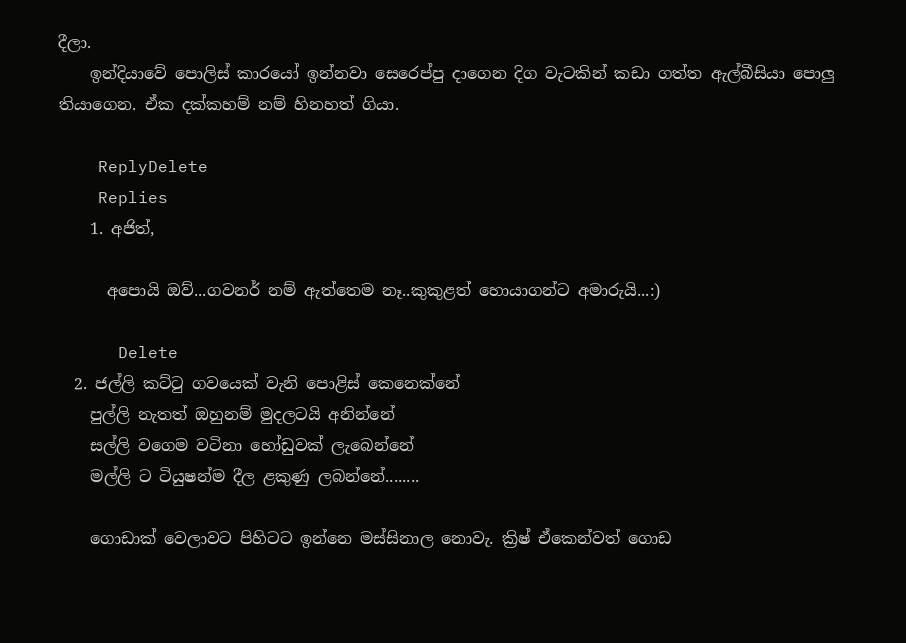දීලා.
    ඉන්දියාවේ පොලිස් කාරයෝ ඉන්නවා සෙරෙප්පු දාගෙන දිග වැටකින් කඩා ගත්ත ඇල්බීසියා පොලු තියාගෙන. ඒක දක්කහම් නම් හිනහත් ගියා.

    ReplyDelete
    Replies
    1. අජිත්,

      අපොයි ඔව්...ගවනර් නම් ඇත්තෙම නෑ..කුකුළත් හොයාගන්ට අමාරුයි...:)

      Delete
  2. ජල්ලි කට්ටු ගවයෙක් වැනි පොළිස් කෙනෙක්නේ
    පුල්ලි නැතත් ඔහුනම් මුදලටයි අනින්නේ
    සල්ලි වගෙම වටිනා හෝඩුවක් ලැබෙන්නේ
    මල්ලි ට ටියුෂන්ම දීල ළකුණු ලබන්නේ........

    ගොඩාක් වෙලාවට පිහිටට ඉන්නෙ මස්සිනාල නොවැ. ක්‍රිෂ් ඒකෙන්වත් ගොඩ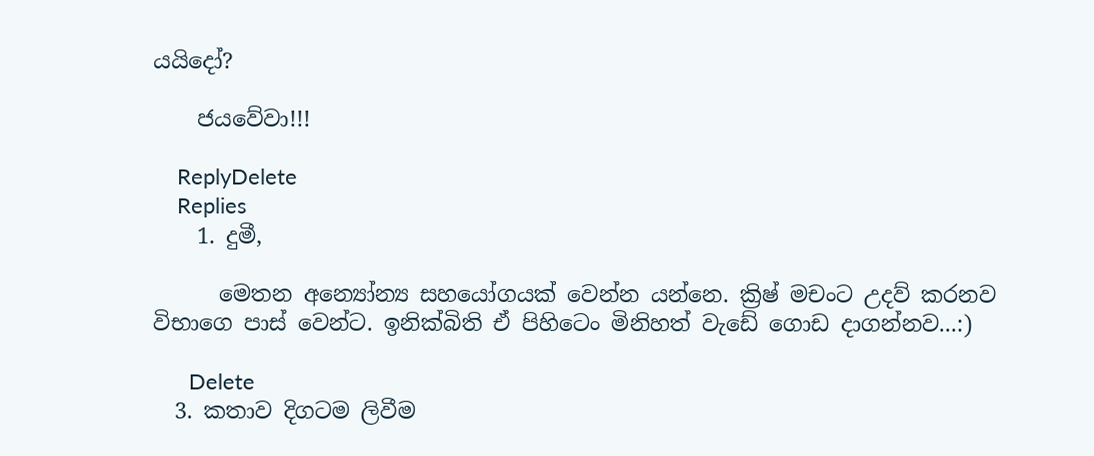යයිදෝ?

    ජයවේවා!!!

    ReplyDelete
    Replies
    1. දුමී,

      මෙතන අන්‍යෝන්‍ය සහයෝගයක් වෙන්න යන්නෙ. ක්‍රිෂ් මචංට උදව් කරනව විභාගෙ පාස් වෙන්ට. ඉනික්බිති ඒ පිහිටෙං මිනිහත් වැඩේ ගොඩ දාගන්නව...:)

      Delete
  3. කතාව දිගටම ලිවීම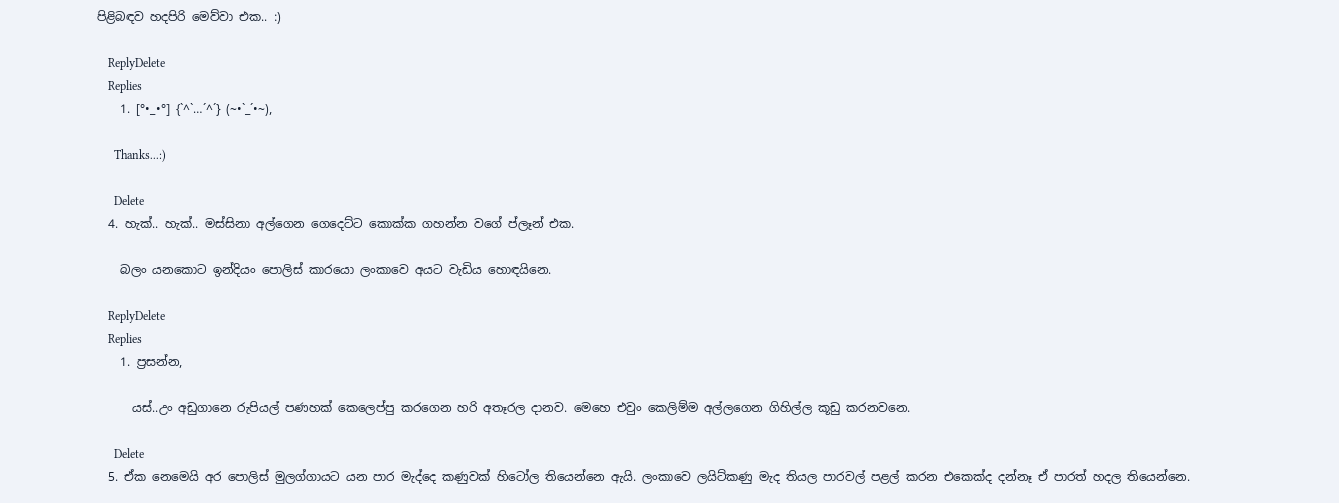පිළිබඳව හදපිරි මෙව්වා එක.. :)

    ReplyDelete
    Replies
    1. [°•_•°] {`^`…´^´} (~•`_´•~),

      Thanks...:)

      Delete
  4. හැක්.. හැක්.. මස්සිනා අල්ගෙන ගෙදෙට්ට කොක්ක ගහන්න වගේ ප්ලෑන් එක.

    බලං යනකොට ඉන්දියං පොලිස් කාරයො ලංකාවෙ අයට වැඩිය හොඳයිනෙ.

    ReplyDelete
    Replies
    1. ප්‍රසන්න,

      යස්..උං අඩුගානෙ රුපියල් පණහක් කෙලෙප්පු කරගෙන හරි අතෑරල දානව. මෙහෙ එවුං කෙලිම්ම අල්ලගෙන ගිහිල්ල කූඩු කරනවනෙ.

      Delete
  5. ඒක නෙමෙයි අර පොලිස් මුලග්ගායට යන පාර මැද්දෙ කණුවක් හිටෝල තියෙන්නෙ ඇයි. ලංකාවෙ ලයිට්කණු මැද තියල පාරවල් පළල් කරන එකෙක්ද දන්නෑ ඒ පාරත් හදල තියෙන්නෙ.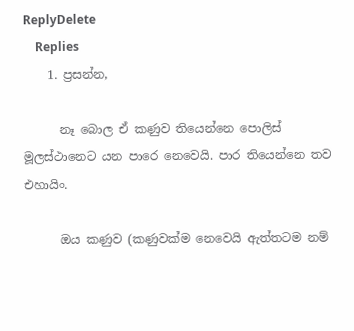ReplyDelete
    Replies
    1. ප්‍රසන්න,

      නෑ බොල ඒ කණුව තියෙන්නෙ පොලිස් මූලස්ථානෙට යන පාරෙ නෙවෙයි. පාර තියෙන්නෙ තව එහායිං.

      ඔය කණුව (කණුවක්ම නෙවෙයි ඇත්තටම නම්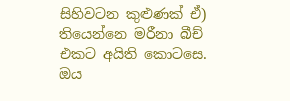සිහිවටන කුළුණක් ඒ) තියෙන්නෙ මරීනා බීච් එකට අයිති කොටසෙ. ඔය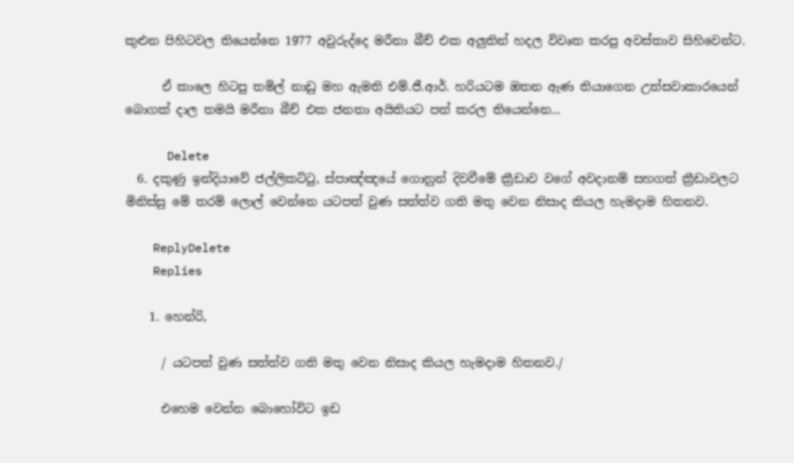කුළුන පිහිටවල තියෙන්නෙ 1977 අවුරුද්දෙ මරීනා බීච් එක අලුතින් හදල විවෘත කරපු අවස්තාව සිහිවෙන්ට.

      ඒ කාලෙ හිටපු තමිල් නාඩු මහ ඇමති එම්.ජී.ආර්. හරියටම ඔතන ඇණ තියාගෙන උත්සවාකාරයෙන් බොගක් දාල තමයි මරීනා බීච් එක ජනතා අයිතියට පත් කරල තියෙන්නෙ...

      Delete
  6. දකුණු ඉන්දියාවේ ජල්ලිකට්ටු, ස්පාඤ්ඤයේ ගොනුන් දිවවීමේ ක්‍රීඩාව වගේ අවදානම් සහගත් ක්‍රීඩාවලට මිනිස්සු මේ තරම් ලොල් වෙන්නෙ යටපත් වුණ සත්ත්ව ගති මතු වෙන නිසාද කියල හැමදාම හිතනව.

    ReplyDelete
    Replies

    1. හෙන්රි,

      / යටපත් වුණ සත්ත්ව ගති මතු වෙන නිසාද කියල හැමදාම හිතනව./

      එහෙම වෙන්න බොහෝවිට ඉඩ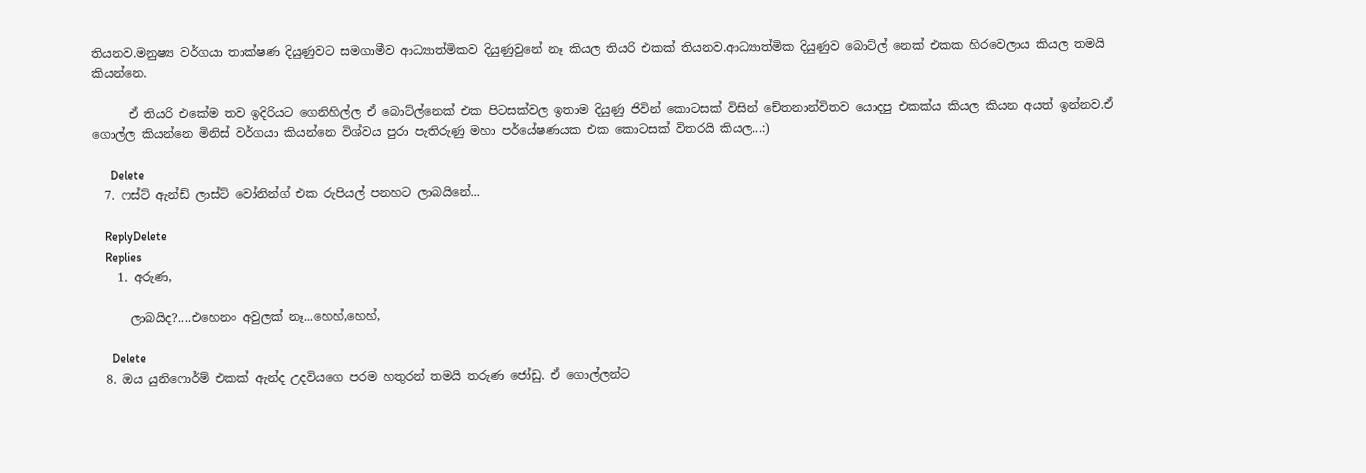තියනව.මනුෂ්‍ය වර්ගයා තාක්ෂණ දියුණුවට සමගාමීව ආධ්‍යාත්මිකව දියුණුවුනේ නෑ කියල තියරි එකක් තියනව.ආධ්‍යාත්මික දියුණුව බොට්ල් නෙක් එකක හිරවෙලාය කියල තමයි කියන්නෙ.

      ඒ තියරි එකේම තව ඉදිරියට ගෙනිහිල්ල ඒ බොට්ල්නෙක් එක පිටසක්වල ඉතාම දියුණු ජිවින් කොටසක් විසින් චේතනාන්විතව යොදපු එකක්ය කියල කියන අයත් ඉන්නව.ඒ ගොල්ල කියන්නෙ මිනිස් වර්ගයා කියන්නෙ විශ්වය පුරා පැතිරුණු මහා පර්යේෂණයක එක කොටසක් විතරයි කියල...:)

      Delete
  7. ෆස්ට් ඇන්ඩ් ලාස්ට් වෝනින්ග් එක රුපියල් පනහට ලාබයිනේ...

    ReplyDelete
    Replies
    1. අරුණ,

      ලාබයිද?....එහෙනං අවුලක් නෑ...හෙහ්,හෙහ්,

      Delete
  8. ඔය යුනිෆොර්ම් එකක් ඇන්ද උදවියගෙ පරම හතුරන් තමයි තරුණ ජෝඩු. ඒ ගොල්ලන්ට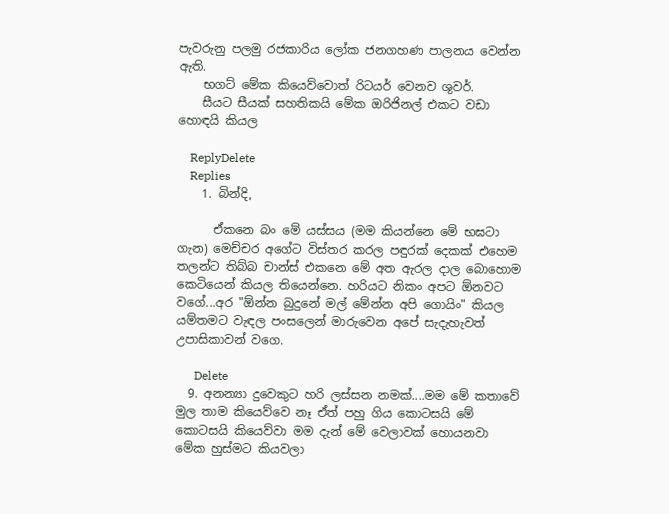පැවරුනු පලමු රජකාරිය ලෝක ජනගහණ පාලනය වෙන්න ඇති.
    භගට් මේක කියෙව්වොත් රිටයර් වෙනව ශුවර්.
    සීයට සීයක් සහතිකයි මේක ඔරිජිනල් එකට වඩා හොඳයි කියල

    ReplyDelete
    Replies
    1. බින්දි,

      ඒකනෙ බං මේ යස්සය (මම කියන්නෙ මේ භඝටා ගැන) මෙච්චර අගේට විස්තර කරල පඳුරක් දෙකක් එහෙම තලන්ට තිබ්බ චාන්ස් එකනෙ මේ අත ඇරල දාල බොහොම කෙටියෙන් කියල තියෙන්නෙ. හරියට නිකං අපට ඕනවට වගේ...අර "ඕන්න බුදුනේ මල් මේන්න අපි ගොයිං" කියල යම්තමට වැඳල පංසලෙන් මාරුවෙන අපේ සැදැහැවත් උපාසිකාවන් වගෙ.

      Delete
  9. අනන්‍යා දුවෙකුට හරි ලස්සන නමක්....මම මේ කතාවේ මුල තාම කියෙව්වෙ නෑ ඒත් පහු ගිය කොටසයි මේ කොටසයි කියෙව්වා මම දැන් මේ වෙලාවක් හොයනවා මේක හුස්මට කියවලා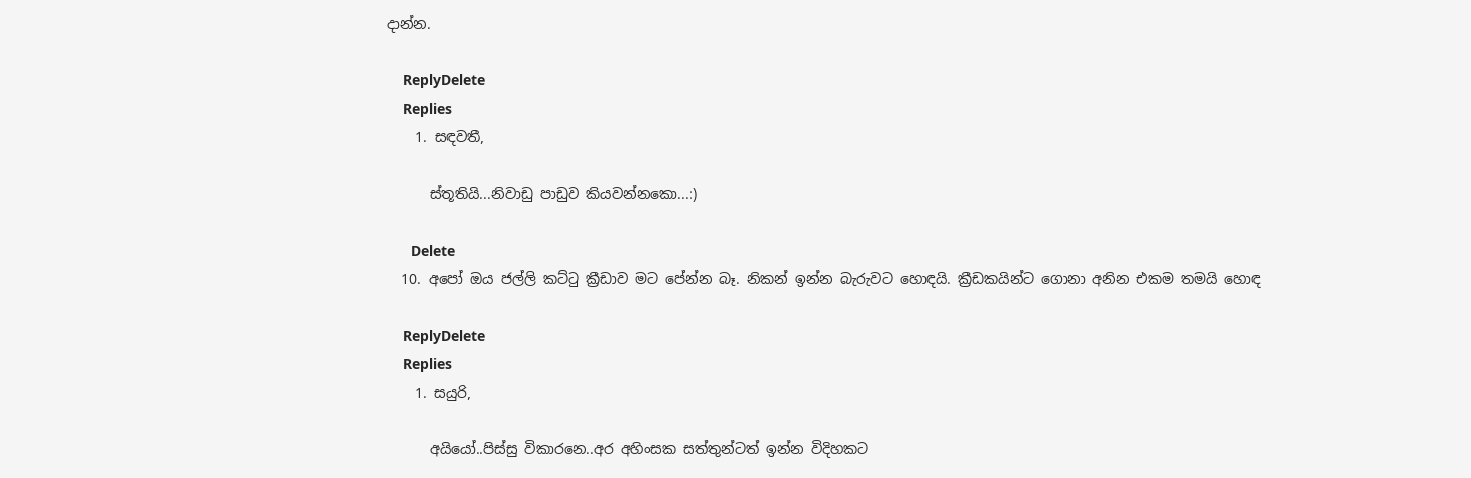දාන්න.

    ReplyDelete
    Replies
    1. සඳවතී,

      ස්තූතියි...නිවාඩු පාඩුව කියවන්නකො...:)

      Delete
  10. අපෝ ඔය ජල්ලි කට්ටු ක්‍රීඩාව මට පේන්න බෑ. නිකන් ඉන්න බැරුවට හොඳයි. ක්‍රීඩකයින්ට ගොනා අනින එකම තමයි හොඳ

    ReplyDelete
    Replies
    1. සයුරි,

      අයියෝ..පිස්සු විකාරනෙ..අර අහිංසක සත්තුන්ටත් ඉන්න විදිහකට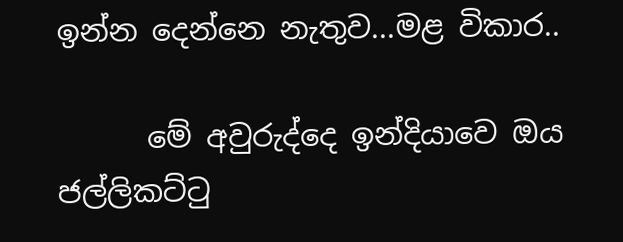ඉන්න දෙන්නෙ නැතුව...මළ විකාර..

      මේ අවුරුද්දෙ ඉන්දියාවෙ ඔය ජල්ලිකට්ටු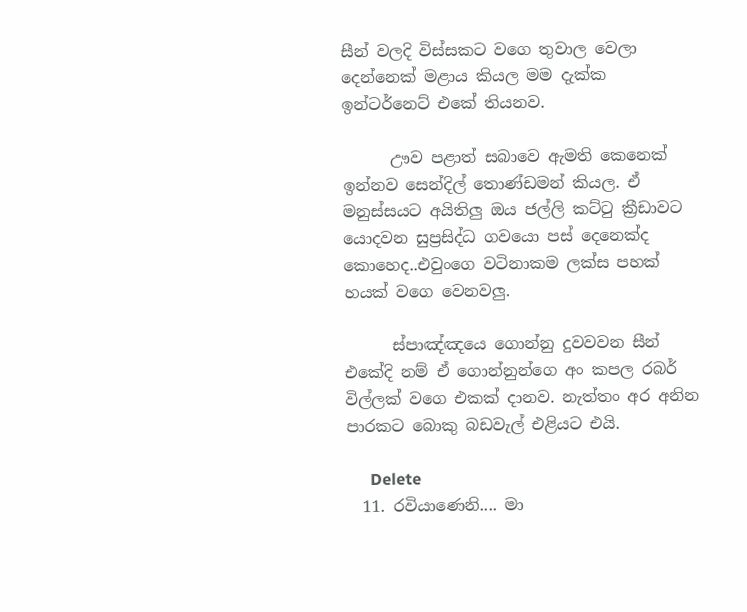සීන් වලදි විස්සකට වගෙ තුවාල වෙලා දෙන්නෙක් මළාය කියල මම දැක්ක ඉන්ටර්නෙට් එකේ තියනව.

      ඌව පළාත් සබාවෙ ඇමති කෙනෙක් ඉන්නව සෙන්දිල් තොණ්ඩමන් කියල. ඒ මනුස්සයට අයිතිලු ඔය ජල්ලි කට්ටු ක්‍රීඩාවට යොදවන සුප්‍රසිද්ධ ගවයො පස් දෙනෙක්ද කොහෙද..එවුංගෙ වටිනාකම ලක්ස පහක් හයක් වගෙ වෙනවලු.

      ස්පාඤ්ඤයෙ ගොන්නු දුවවවන සීන් එකේදි නම් ඒ ගොන්නුන්ගෙ අං කපල රබර් විල්ලක් වගෙ එකක් දානව. නැත්තං අර අනින පාරකට බොකු බඩවැල් එළියට එයි.

      Delete
  11. රවියාණෙනි.... මා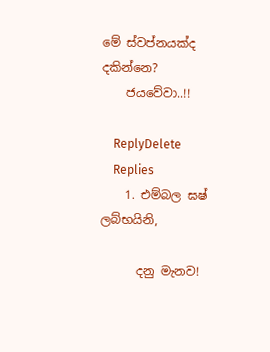මේ ස්වප්නයක්ද දකින්නෙ?
    ජයවේවා..!!

    ReplyDelete
    Replies
    1. එම්බල ඝෂ් ලබ්භයිනි,

      දනු මැනව!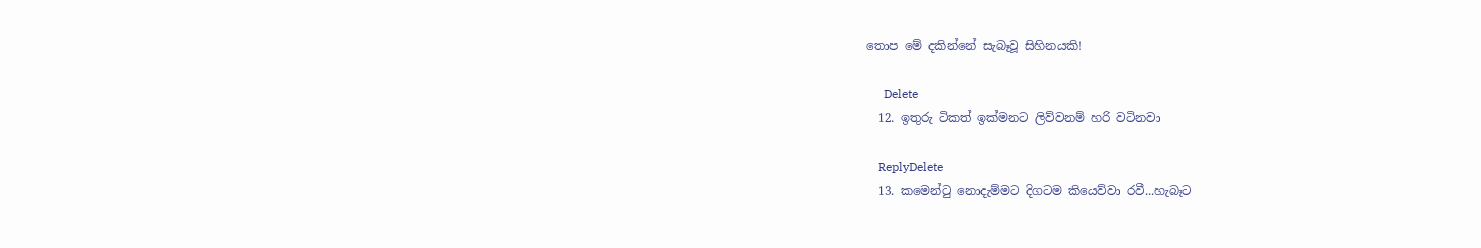තොප මේ දකින්නේ සැබෑවූ සිහිනයකි!

      Delete
  12. ඉතුරු ටිකත් ඉක්මනට ලිව්වනම් හරි වටිනවා

    ReplyDelete
  13. කමෙන්ටු නොදැම්මට දිගටම කියෙව්වා රවී...හැබෑට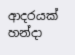ආදරයක් හන්දා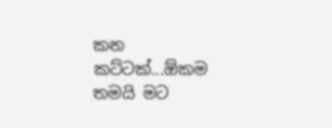කන කට්ටක්...ඕකම තමයි මට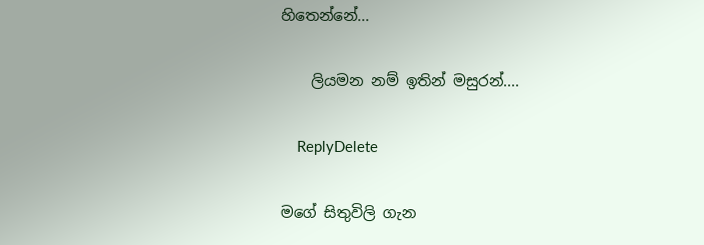හිතෙන්නේ...

    ලියමන නම් ඉතින් මසුරන්....

    ReplyDelete

මගේ සිතුවිලි ගැන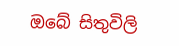ඔබේ සිතුවිලි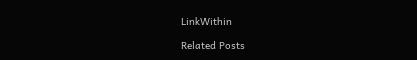LinkWithin

Related Posts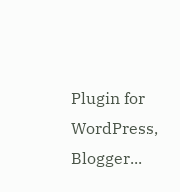Plugin for WordPress, Blogger...